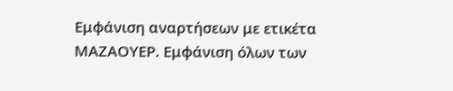Εμφάνιση αναρτήσεων με ετικέτα ΜΑΖΑΟΥΕΡ. Εμφάνιση όλων των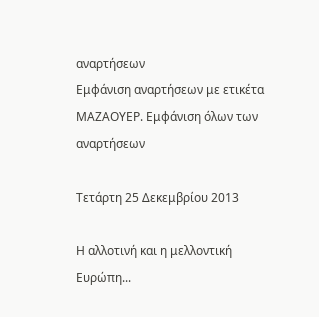αναρτήσεων
Εμφάνιση αναρτήσεων με ετικέτα ΜΑΖΑΟΥΕΡ. Εμφάνιση όλων των αναρτήσεων

Τετάρτη 25 Δεκεμβρίου 2013

Η αλλοτινή και η μελλοντική Ευρώπη...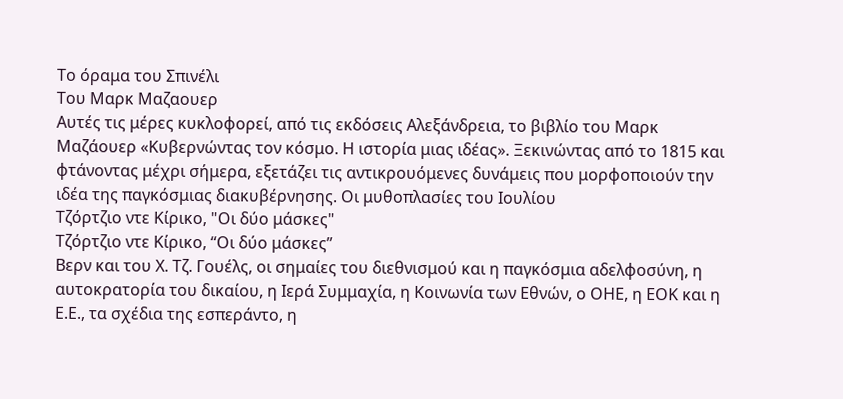Το όραμα του Σπινέλι
Του Μαρκ Μαζαουερ
Aυτές τις μέρες κυκλοφορεί, από τις εκδόσεις Αλεξάνδρεια, το βιβλίο του Μαρκ Μαζάουερ «Κυβερνώντας τον κόσμο. Η ιστορία μιας ιδέας». Ξεκινώντας από το 1815 και φτάνοντας μέχρι σήμερα, εξετάζει τις αντικρουόμενες δυνάμεις που μορφοποιούν την ιδέα της παγκόσμιας διακυβέρνησης. Οι μυθοπλασίες του Ιουλίου
Τζόρτζιο ντε Κίρικο, "Οι δύο μάσκες"
Τζόρτζιο ντε Κίρικο, “Οι δύο μάσκες”
Βερν και του Χ. Τζ. Γουέλς, οι σημαίες του διεθνισμού και η παγκόσμια αδελφοσύνη, η αυτοκρατορία του δικαίου, η Ιερά Συμμαχία, η Κοινωνία των Εθνών, ο ΟΗΕ, η ΕΟΚ και η Ε.Ε., τα σχέδια της εσπεράντο, η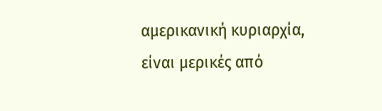αμερικανική κυριαρχία, είναι μερικές από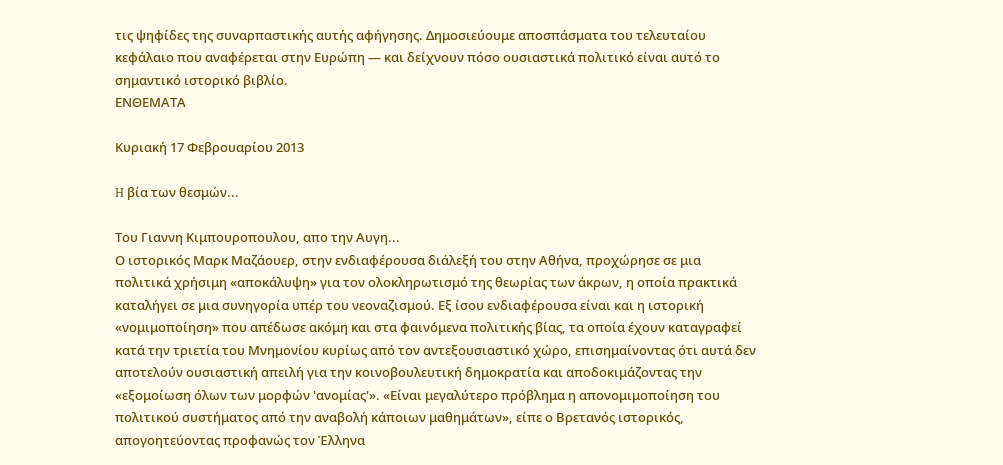τις ψηφίδες της συναρπαστικής αυτής αφήγησης. Δημοσιεύουμε αποσπάσματα του τελευταίου κεφάλαιο που αναφέρεται στην Ευρώπη — και δείχνουν πόσο ουσιαστικά πολιτικό είναι αυτό το σημαντικό ιστορικό βιβλίο.
ΕΝΘΕΜΑΤΑ

Κυριακή 17 Φεβρουαρίου 2013

H βία των θεσμών...

Του Γιαννη Κιμπουροπουλου, απο την Αυγη...
Ο ιστορικός Μαρκ Μαζάουερ, στην ενδιαφέρουσα διάλεξή του στην Αθήνα, προχώρησε σε μια πολιτικά χρήσιμη «αποκάλυψη» για τον ολοκληρωτισμό της θεωρίας των άκρων, η οποία πρακτικά καταλήγει σε μια συνηγορία υπέρ του νεοναζισμού. Εξ ίσου ενδιαφέρουσα είναι και η ιστορική «νομιμοποίηση» που απέδωσε ακόμη και στα φαινόμενα πολιτικής βίας, τα οποία έχουν καταγραφεί κατά την τριετία του Μνημονίου κυρίως από τον αντεξουσιαστικό χώρο, επισημαίνοντας ότι αυτά δεν αποτελούν ουσιαστική απειλή για την κοινοβουλευτική δημοκρατία και αποδοκιμάζοντας την «εξομοίωση όλων των μορφών 'ανομίας'». «Είναι μεγαλύτερο πρόβλημα η απονομιμοποίηση του πολιτικού συστήματος από την αναβολή κάποιων μαθημάτων», είπε ο Βρετανός ιστορικός, απογοητεύοντας προφανώς τον Έλληνα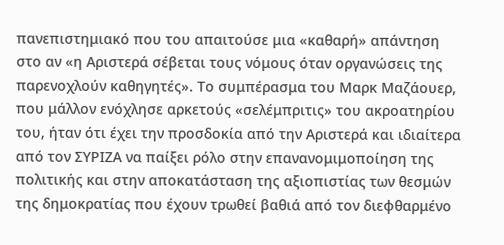πανεπιστημιακό που του απαιτούσε μια «καθαρή» απάντηση στο αν «η Αριστερά σέβεται τους νόμους όταν οργανώσεις της παρενοχλούν καθηγητές». Το συμπέρασμα του Μαρκ Μαζάουερ, που μάλλον ενόχλησε αρκετούς «σελέμπριτις» του ακροατηρίου του, ήταν ότι έχει την προσδοκία από την Αριστερά και ιδιαίτερα από τον ΣΥΡΙΖΑ να παίξει ρόλο στην επανανομιμοποίηση της πολιτικής και στην αποκατάσταση της αξιοπιστίας των θεσμών της δημοκρατίας που έχουν τρωθεί βαθιά από τον διεφθαρμένο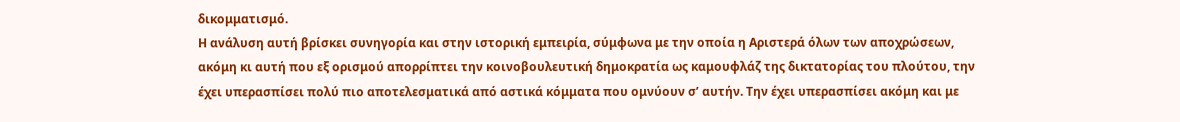δικομματισμό.
Η ανάλυση αυτή βρίσκει συνηγορία και στην ιστορική εμπειρία, σύμφωνα με την οποία η Αριστερά όλων των αποχρώσεων, ακόμη κι αυτή που εξ ορισμού απορρίπτει την κοινοβουλευτική δημοκρατία ως καμουφλάζ της δικτατορίας του πλούτου, την έχει υπερασπίσει πολύ πιο αποτελεσματικά από αστικά κόμματα που ομνύουν σ’ αυτήν. Την έχει υπερασπίσει ακόμη και με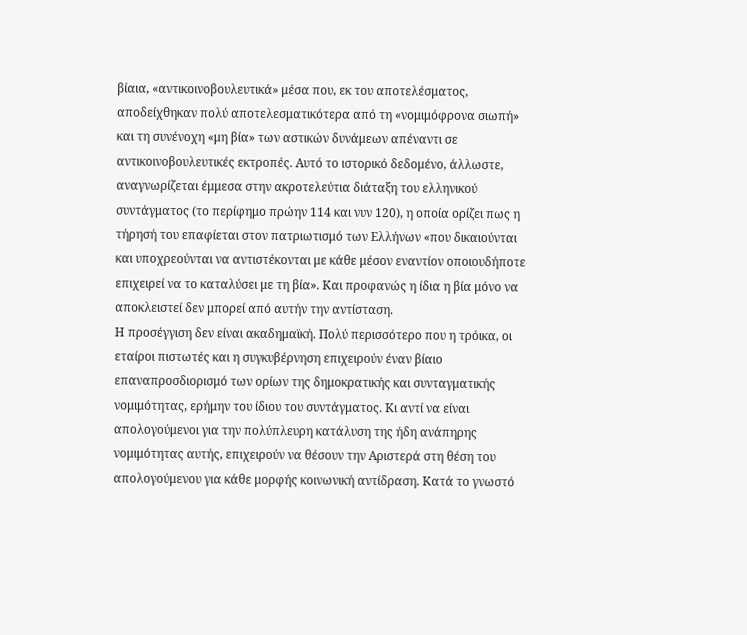βίαια, «αντικοινοβουλευτικά» μέσα που, εκ του αποτελέσματος, αποδείχθηκαν πολύ αποτελεσματικότερα από τη «νομιμόφρονα σιωπή» και τη συνένοχη «μη βία» των αστικών δυνάμεων απέναντι σε αντικοινοβουλευτικές εκτροπές. Αυτό το ιστορικό δεδομένο, άλλωστε, αναγνωρίζεται έμμεσα στην ακροτελεύτια διάταξη του ελληνικού συντάγματος (το περίφημο πρώην 114 και νυν 120), η οποία ορίζει πως η τήρησή του επαφίεται στον πατριωτισμό των Ελλήνων «που δικαιούνται και υποχρεούνται να αντιστέκονται με κάθε μέσον εναντίον οποιουδήποτε επιχειρεί να το καταλύσει με τη βία». Και προφανώς η ίδια η βία μόνο να αποκλειστεί δεν μπορεί από αυτήν την αντίσταση.
Η προσέγγιση δεν είναι ακαδημαϊκή. Πολύ περισσότερο που η τρόικα, οι εταίροι πιστωτές και η συγκυβέρνηση επιχειρούν έναν βίαιο επαναπροσδιορισμό των ορίων της δημοκρατικής και συνταγματικής νομιμότητας, ερήμην του ίδιου του συντάγματος. Κι αντί να είναι απολογούμενοι για την πολύπλευρη κατάλυση της ήδη ανάπηρης νομιμότητας αυτής, επιχειρούν να θέσουν την Αριστερά στη θέση του απολογούμενου για κάθε μορφής κοινωνική αντίδραση. Κατά το γνωστό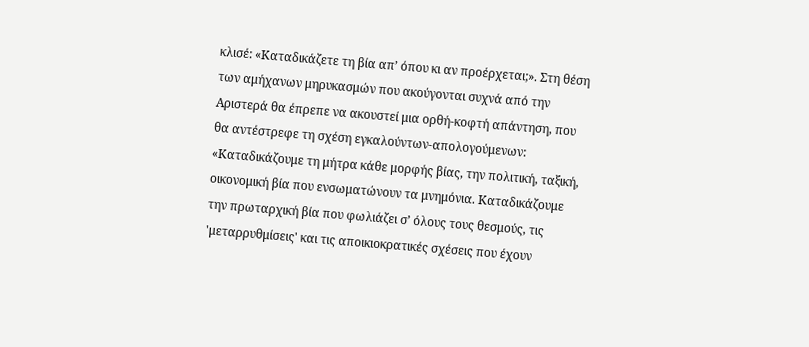κλισέ: «Καταδικάζετε τη βία απ’ όπου κι αν προέρχεται;». Στη θέση των αμήχανων μηρυκασμών που ακούγονται συχνά από την Αριστερά θα έπρεπε να ακουστεί μια ορθή-κοφτή απάντηση, που θα αντέστρεφε τη σχέση εγκαλούντων-απολογούμενων: «Καταδικάζουμε τη μήτρα κάθε μορφής βίας, την πολιτική, ταξική, οικονομική βία που ενσωματώνουν τα μνημόνια. Καταδικάζουμε την πρωταρχική βία που φωλιάζει σ’ όλους τους θεσμούς, τις 'μεταρρυθμίσεις' και τις αποικιοκρατικές σχέσεις που έχουν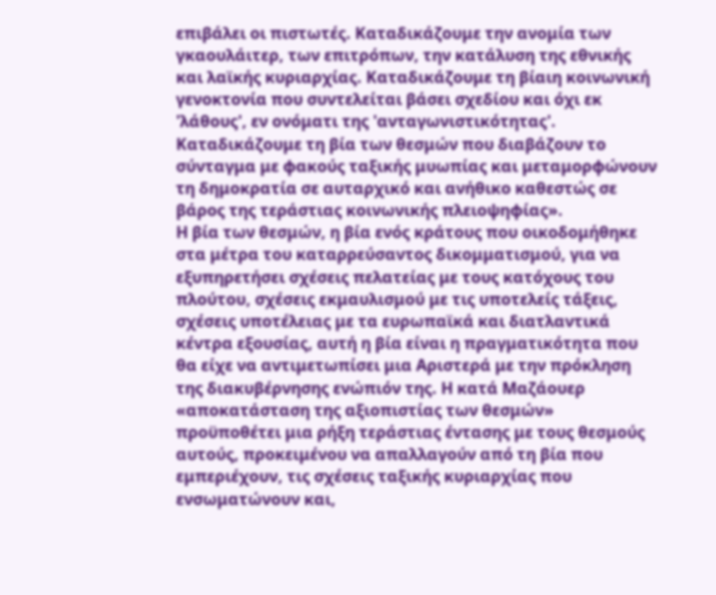επιβάλει οι πιστωτές. Καταδικάζουμε την ανομία των γκαουλάιτερ, των επιτρόπων, την κατάλυση της εθνικής και λαϊκής κυριαρχίας. Καταδικάζουμε τη βίαιη κοινωνική γενοκτονία που συντελείται βάσει σχεδίου και όχι εκ 'λάθους', εν ονόματι της 'ανταγωνιστικότητας'. Καταδικάζουμε τη βία των θεσμών που διαβάζουν το σύνταγμα με φακούς ταξικής μυωπίας και μεταμορφώνουν τη δημοκρατία σε αυταρχικό και ανήθικο καθεστώς σε βάρος της τεράστιας κοινωνικής πλειοψηφίας».
Η βία των θεσμών, η βία ενός κράτους που οικοδομήθηκε στα μέτρα του καταρρεύσαντος δικομματισμού, για να εξυπηρετήσει σχέσεις πελατείας με τους κατόχους του πλούτου, σχέσεις εκμαυλισμού με τις υποτελείς τάξεις, σχέσεις υποτέλειας με τα ευρωπαϊκά και διατλαντικά κέντρα εξουσίας, αυτή η βία είναι η πραγματικότητα που θα είχε να αντιμετωπίσει μια Αριστερά με την πρόκληση της διακυβέρνησης ενώπιόν της. Η κατά Μαζάουερ «αποκατάσταση της αξιοπιστίας των θεσμών» προϋποθέτει μια ρήξη τεράστιας έντασης με τους θεσμούς αυτούς, προκειμένου να απαλλαγούν από τη βία που εμπεριέχουν, τις σχέσεις ταξικής κυριαρχίας που ενσωματώνουν και,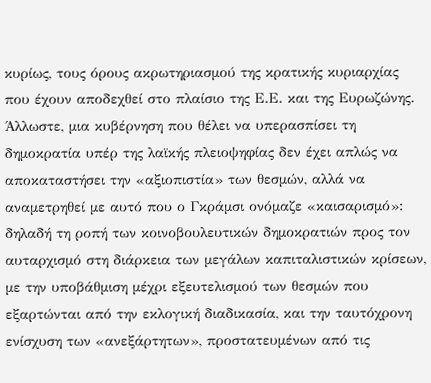κυρίως, τους όρους ακρωτηριασμού της κρατικής κυριαρχίας που έχουν αποδεχθεί στο πλαίσιο της Ε.Ε. και της Ευρωζώνης.
Άλλωστε, μια κυβέρνηση που θέλει να υπερασπίσει τη δημοκρατία υπέρ της λαϊκής πλειοψηφίας δεν έχει απλώς να αποκαταστήσει την «αξιοπιστία» των θεσμών, αλλά να αναμετρηθεί με αυτό που ο Γκράμσι ονόμαζε «καισαρισμό»: δηλαδή τη ροπή των κοινοβουλευτικών δημοκρατιών προς τον αυταρχισμό στη διάρκεια των μεγάλων καπιταλιστικών κρίσεων, με την υποβάθμιση μέχρι εξευτελισμού των θεσμών που εξαρτώνται από την εκλογική διαδικασία, και την ταυτόχρονη ενίσχυση των «ανεξάρτητων», προστατευμένων από τις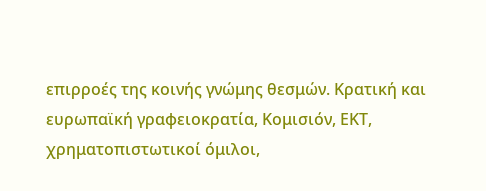επιρροές της κοινής γνώμης θεσμών. Κρατική και ευρωπαϊκή γραφειοκρατία, Κομισιόν, ΕΚΤ, χρηματοπιστωτικοί όμιλοι,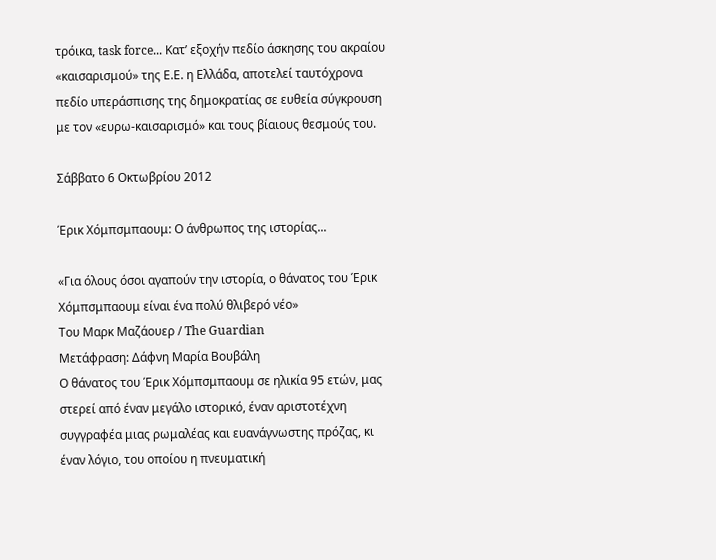τρόικα, task force... Κατ’ εξοχήν πεδίο άσκησης του ακραίου «καισαρισμού» της Ε.Ε. η Ελλάδα, αποτελεί ταυτόχρονα πεδίο υπεράσπισης της δημοκρατίας σε ευθεία σύγκρουση με τον «ευρω-καισαρισμό» και τους βίαιους θεσμούς του.

Σάββατο 6 Οκτωβρίου 2012

Έρικ Χόμπσμπαουμ: Ο άνθρωπος της ιστορίας...

«Για όλους όσοι αγαπούν την ιστορία, ο θάνατος του Έρικ Χόμπσμπαουμ είναι ένα πολύ θλιβερό νέο»
Του Μαρκ Μαζάουερ / The Guardian
Μετάφραση: Δάφνη Μαρία Βουβάλη
Ο θάνατος του Έρικ Χόμπσμπαουμ σε ηλικία 95 ετών, μας στερεί από έναν μεγάλο ιστορικό, έναν αριστοτέχνη συγγραφέα μιας ρωμαλέας και ευανάγνωστης πρόζας, κι έναν λόγιο, του οποίου η πνευματική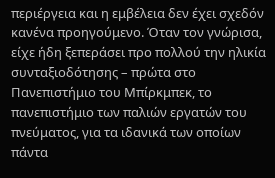περιέργεια και η εμβέλεια δεν έχει σχεδόν κανένα προηγούμενο. Όταν τον γνώρισα, είχε ήδη ξεπεράσει προ πολλού την ηλικία συνταξιοδότησης – πρώτα στο Πανεπιστήμιο του Μπίρκμπεκ, το πανεπιστήμιο των παλιών εργατών του πνεύματος, για τα ιδανικά των οποίων πάντα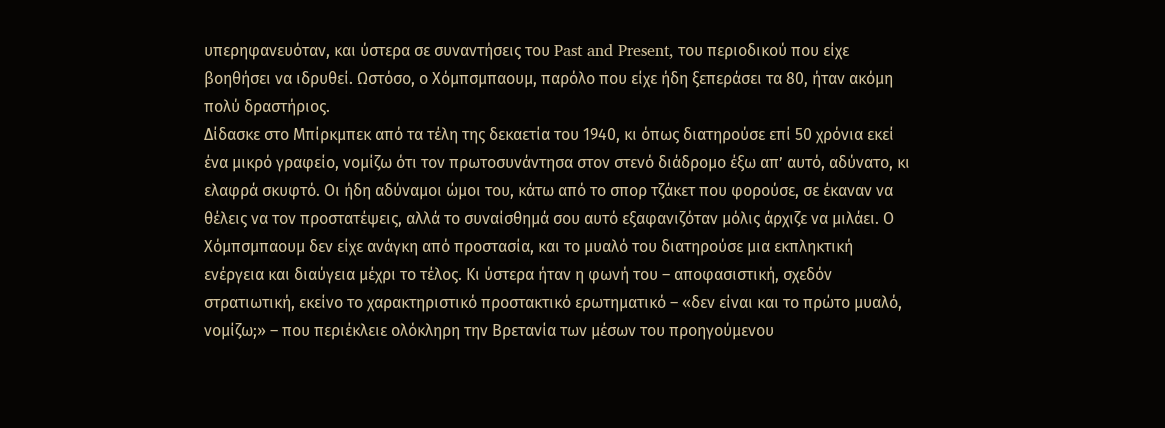υπερηφανευόταν, και ύστερα σε συναντήσεις του Past and Present, του περιοδικού που είχε βοηθήσει να ιδρυθεί. Ωστόσο, ο Χόμπσμπαουμ, παρόλο που είχε ήδη ξεπεράσει τα 80, ήταν ακόμη πολύ δραστήριος.
Δίδασκε στο Μπίρκμπεκ από τα τέλη της δεκαετία του 1940, κι όπως διατηρούσε επί 50 χρόνια εκεί ένα μικρό γραφείο, νομίζω ότι τον πρωτοσυνάντησα στον στενό διάδρομο έξω απ’ αυτό, αδύνατο, κι ελαφρά σκυφτό. Οι ήδη αδύναμοι ώμοι του, κάτω από το σπορ τζάκετ που φορούσε, σε έκαναν να θέλεις να τον προστατέψεις, αλλά το συναίσθημά σου αυτό εξαφανιζόταν μόλις άρχιζε να μιλάει. Ο Χόμπσμπαουμ δεν είχε ανάγκη από προστασία, και το μυαλό του διατηρούσε μια εκπληκτική ενέργεια και διαύγεια μέχρι το τέλος. Κι ύστερα ήταν η φωνή του – αποφασιστική, σχεδόν στρατιωτική, εκείνο το χαρακτηριστικό προστακτικό ερωτηματικό – «δεν είναι και το πρώτο μυαλό, νομίζω;» – που περιέκλειε ολόκληρη την Βρετανία των μέσων του προηγούμενου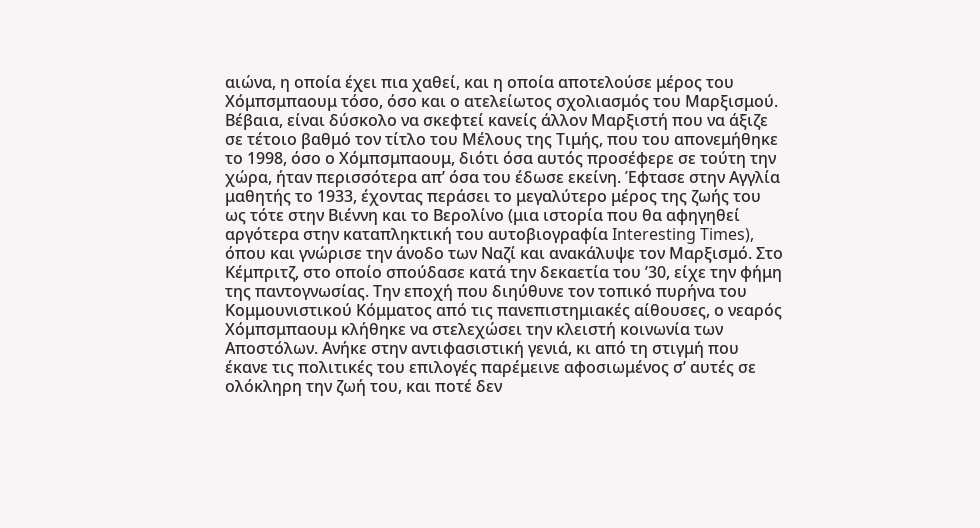αιώνα, η οποία έχει πια χαθεί, και η οποία αποτελούσε μέρος του Χόμπσμπαουμ τόσο, όσο και ο ατελείωτος σχολιασμός του Μαρξισμού.
Βέβαια, είναι δύσκολο να σκεφτεί κανείς άλλον Μαρξιστή που να άξιζε σε τέτοιο βαθμό τον τίτλο του Μέλους της Τιμής, που του απονεμήθηκε το 1998, όσο ο Χόμπσμπαουμ, διότι όσα αυτός προσέφερε σε τούτη την χώρα, ήταν περισσότερα απ’ όσα του έδωσε εκείνη. Έφτασε στην Αγγλία μαθητής το 1933, έχοντας περάσει το μεγαλύτερο μέρος της ζωής του ως τότε στην Βιέννη και το Βερολίνο (μια ιστορία που θα αφηγηθεί αργότερα στην καταπληκτική του αυτοβιογραφία Interesting Times), όπου και γνώρισε την άνοδο των Ναζί και ανακάλυψε τον Μαρξισμό. Στο Κέμπριτζ, στο οποίο σπούδασε κατά την δεκαετία του ’30, είχε την φήμη της παντογνωσίας. Την εποχή που διηύθυνε τον τοπικό πυρήνα του Κομμουνιστικού Κόμματος από τις πανεπιστημιακές αίθουσες, ο νεαρός Χόμπσμπαουμ κλήθηκε να στελεχώσει την κλειστή κοινωνία των Αποστόλων. Ανήκε στην αντιφασιστική γενιά, κι από τη στιγμή που έκανε τις πολιτικές του επιλογές παρέμεινε αφοσιωμένος σ’ αυτές σε ολόκληρη την ζωή του, και ποτέ δεν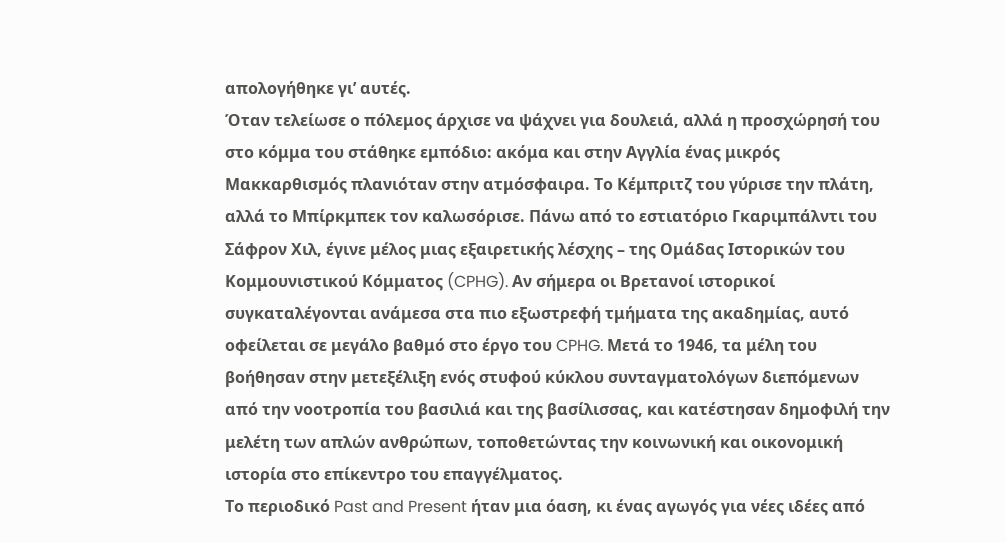απολογήθηκε γι’ αυτές.
Όταν τελείωσε ο πόλεμος άρχισε να ψάχνει για δουλειά, αλλά η προσχώρησή του στο κόμμα του στάθηκε εμπόδιο: ακόμα και στην Αγγλία ένας μικρός Μακκαρθισμός πλανιόταν στην ατμόσφαιρα. Το Κέμπριτζ του γύρισε την πλάτη, αλλά το Μπίρκμπεκ τον καλωσόρισε. Πάνω από το εστιατόριο Γκαριμπάλντι του Σάφρον Χιλ, έγινε μέλος μιας εξαιρετικής λέσχης – της Ομάδας Ιστορικών του Κομμουνιστικού Κόμματος (CPHG). Αν σήμερα οι Βρετανοί ιστορικοί συγκαταλέγονται ανάμεσα στα πιο εξωστρεφή τμήματα της ακαδημίας, αυτό οφείλεται σε μεγάλο βαθμό στο έργο του CPHG. Μετά το 1946, τα μέλη του βοήθησαν στην μετεξέλιξη ενός στυφού κύκλου συνταγματολόγων διεπόμενων από την νοοτροπία του βασιλιά και της βασίλισσας, και κατέστησαν δημοφιλή την μελέτη των απλών ανθρώπων, τοποθετώντας την κοινωνική και οικονομική ιστορία στο επίκεντρο του επαγγέλματος.
Το περιοδικό Past and Present ήταν μια όαση, κι ένας αγωγός για νέες ιδέες από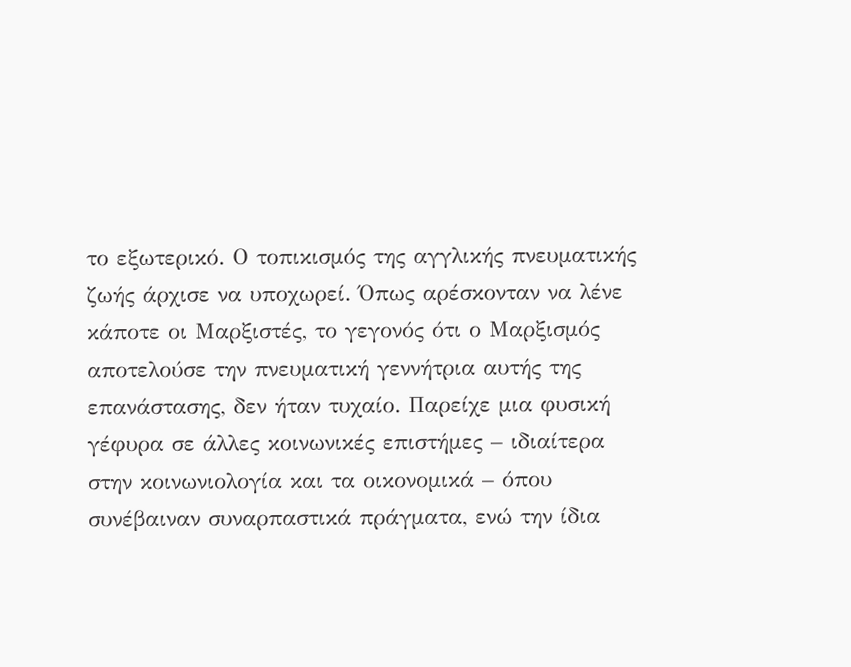το εξωτερικό. Ο τοπικισμός της αγγλικής πνευματικής ζωής άρχισε να υποχωρεί. Όπως αρέσκονταν να λένε κάποτε οι Μαρξιστές, το γεγονός ότι ο Μαρξισμός αποτελούσε την πνευματική γεννήτρια αυτής της επανάστασης, δεν ήταν τυχαίο. Παρείχε μια φυσική γέφυρα σε άλλες κοινωνικές επιστήμες – ιδιαίτερα στην κοινωνιολογία και τα οικονομικά – όπου συνέβαιναν συναρπαστικά πράγματα, ενώ την ίδια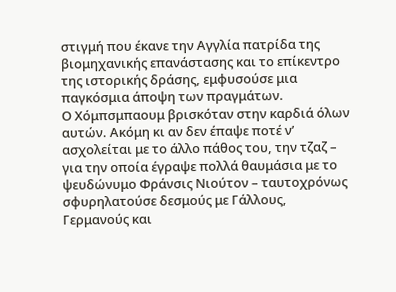στιγμή που έκανε την Αγγλία πατρίδα της βιομηχανικής επανάστασης και το επίκεντρο της ιστορικής δράσης, εμφυσούσε μια παγκόσμια άποψη των πραγμάτων.
Ο Χόμπσμπαουμ βρισκόταν στην καρδιά όλων αυτών. Ακόμη κι αν δεν έπαψε ποτέ ν’ ασχολείται με το άλλο πάθος του, την τζαζ – για την οποία έγραψε πολλά θαυμάσια με το ψευδώνυμο Φράνσις Νιούτον – ταυτοχρόνως σφυρηλατούσε δεσμούς με Γάλλους, Γερμανούς και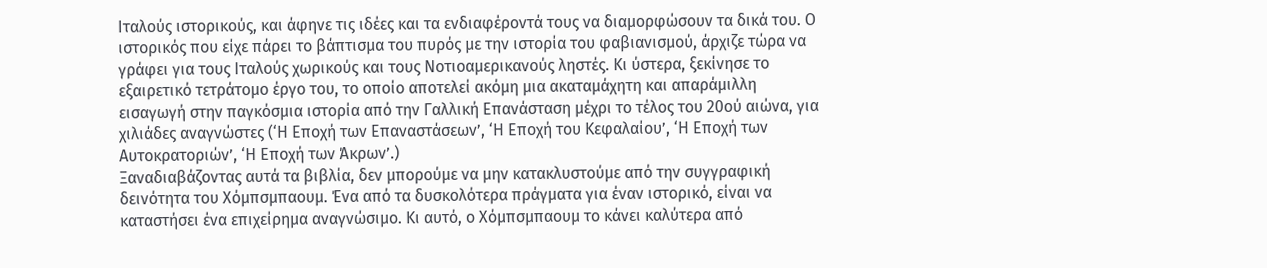Ιταλούς ιστορικούς, και άφηνε τις ιδέες και τα ενδιαφέροντά τους να διαμορφώσουν τα δικά του. Ο ιστορικός που είχε πάρει το βάπτισμα του πυρός με την ιστορία του φαβιανισμού, άρχιζε τώρα να γράφει για τους Ιταλούς χωρικούς και τους Νοτιοαμερικανούς ληστές. Κι ύστερα, ξεκίνησε το εξαιρετικό τετράτομο έργο του, το οποίο αποτελεί ακόμη μια ακαταμάχητη και απαράμιλλη εισαγωγή στην παγκόσμια ιστορία από την Γαλλική Επανάσταση μέχρι το τέλος του 20ού αιώνα, για χιλιάδες αναγνώστες (‘Η Εποχή των Επαναστάσεων’, ‘Η Εποχή του Κεφαλαίου’, ‘Η Εποχή των Αυτοκρατοριών’, ‘Η Εποχή των Άκρων’.)
Ξαναδιαβάζοντας αυτά τα βιβλία, δεν μπορούμε να μην κατακλυστούμε από την συγγραφική δεινότητα του Χόμπσμπαουμ. Ένα από τα δυσκολότερα πράγματα για έναν ιστορικό, είναι να καταστήσει ένα επιχείρημα αναγνώσιμο. Κι αυτό, ο Χόμπσμπαουμ το κάνει καλύτερα από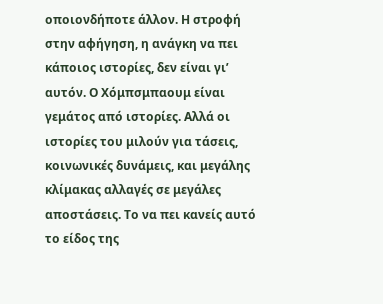οποιονδήποτε άλλον. Η στροφή στην αφήγηση, η ανάγκη να πει κάποιος ιστορίες, δεν είναι γι’ αυτόν. Ο Χόμπσμπαουμ είναι γεμάτος από ιστορίες. Αλλά οι ιστορίες του μιλούν για τάσεις, κοινωνικές δυνάμεις, και μεγάλης κλίμακας αλλαγές σε μεγάλες αποστάσεις. Το να πει κανείς αυτό το είδος της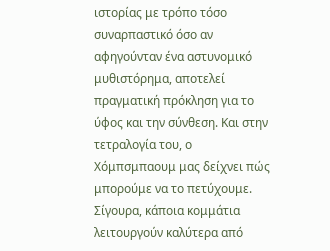ιστορίας με τρόπο τόσο συναρπαστικό όσο αν αφηγούνταν ένα αστυνομικό μυθιστόρημα, αποτελεί πραγματική πρόκληση για το ύφος και την σύνθεση. Και στην τετραλογία του, ο Χόμπσμπαουμ μας δείχνει πώς μπορούμε να το πετύχουμε.
Σίγουρα, κάποια κομμάτια λειτουργούν καλύτερα από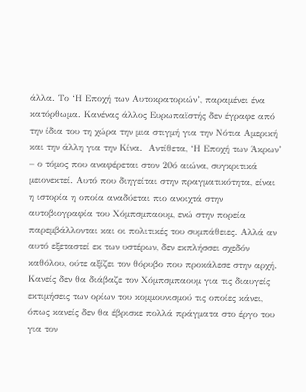άλλα. Το ‘Η Εποχή των Αυτοκρατοριών’, παραμένει ένα κατόρθωμα. Κανένας άλλος Ευρωπαϊστής δεν έγραφε από την ίδια του τη χώρα την μια στιγμή για την Νότια Αμερική και την άλλη για την Κίνα.  Αντίθετα, ‘Η Εποχή των Άκρων’ – ο τόμος που αναφέρεται στον 20ό αιώνα, συγκριτικά μειονεκτεί. Αυτό που διηγείται στην πραγματικότητα, είναι η ιστορία η οποία αναδύεται πιο ανοιχτά στην αυτοβιογραφία του Χόμπσμπαουμ, ενώ στην πορεία παρεμβάλλονται και οι πολιτικές του συμπάθειες. Αλλά αν αυτό εξεταστεί εκ των υστέρων, δεν εκπλήσσει σχεδόν καθόλου, ούτε αξίζει τον θόρυβο που προκάλεσε στην αρχή.
Κανείς δεν θα διάβαζε τον Χόμπσμπαουμ για τις διαυγείς εκτιμήσεις των ορίων του κομμουνισμού τις οποίες κάνει, όπως κανείς δεν θα έβρισκε πολλά πράγματα στο έργο του για τον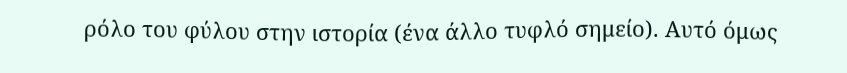ρόλο του φύλου στην ιστορία (ένα άλλο τυφλό σημείο). Αυτό όμως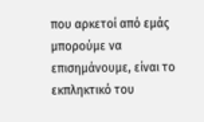που αρκετοί από εμάς μπορούμε να επισημάνουμε, είναι το εκπληκτικό του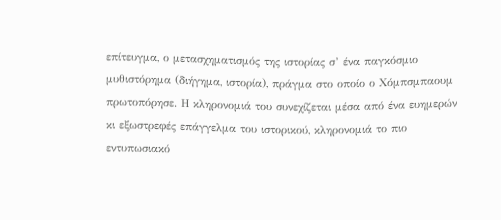επίτευγμα, ο μετασχηματισμός της ιστορίας σ’ ένα παγκόσμιο μυθιστόρημα (διήγημα, ιστορία), πράγμα στο οποίο ο Χόμπσμπαουμ πρωτοπόρησε. Η κληρονομιά του συνεχίζεται μέσα από ένα ευημερών κι εξωστρεφές επάγγελμα του ιστορικού, κληρονομιά το πιο εντυπωσιακό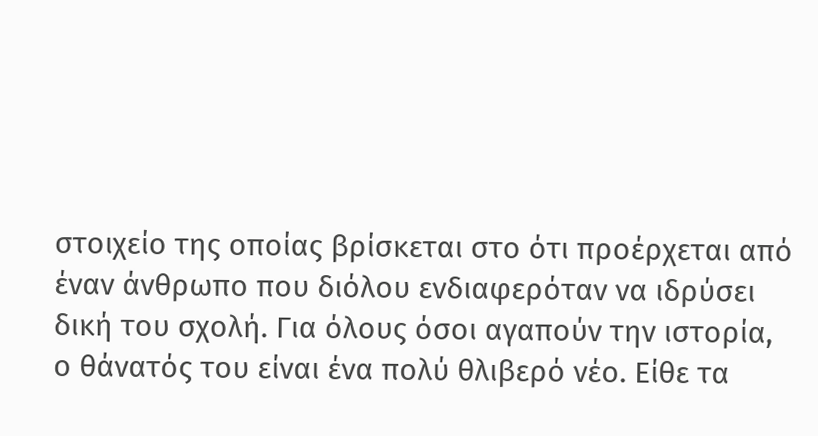στοιχείο της οποίας βρίσκεται στο ότι προέρχεται από έναν άνθρωπο που διόλου ενδιαφερόταν να ιδρύσει δική του σχολή. Για όλους όσοι αγαπούν την ιστορία, ο θάνατός του είναι ένα πολύ θλιβερό νέο. Είθε τα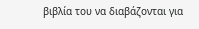βιβλία του να διαβάζονται για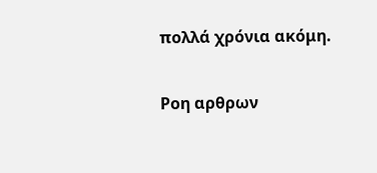πολλά χρόνια ακόμη.

Ροη αρθρων